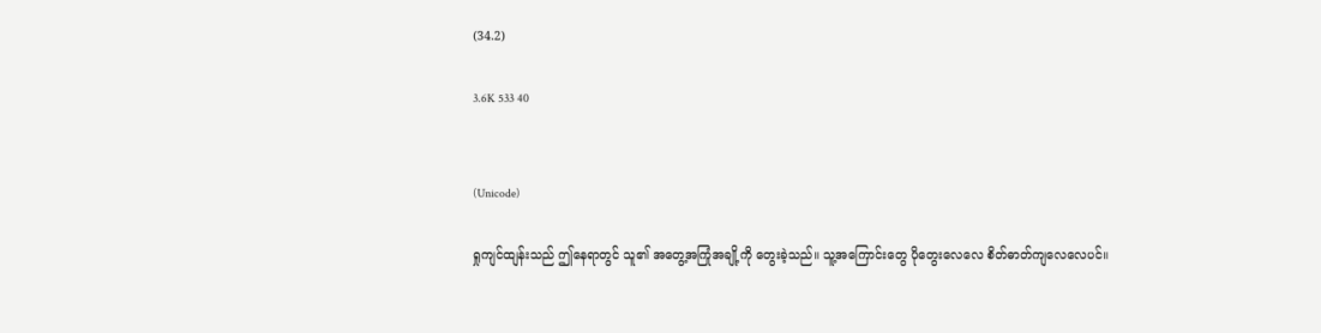(34.2)

3.6K 533 40


(Unicode)

ရှုကျင်ထျန်းသည် ဤနေရာတွင် သူ၏ အတွေ့အကြုံအချို့ကို တွေးခဲ့သည်။ သူ့အကြောင်းတွေ ပိုတွေးလေလေ စိတ်ဓာတ်ကျလေလေပင်။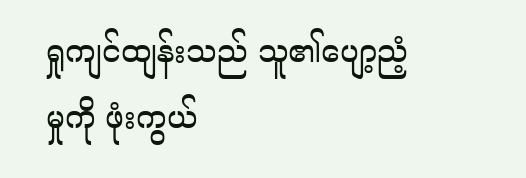ရှုကျင်ထျန်းသည် သူ၏ပျော့ညံ့မှုကို ဖုံးကွယ်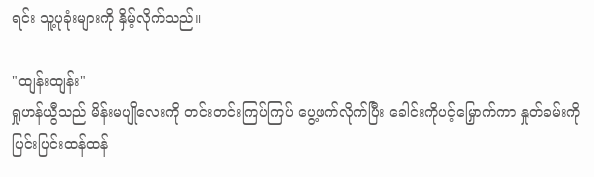ရင်း သူ့ပုခုံးများကို နှိမ့်လိုက်သည်။

"ထျန်းထျန်း"
ရှုဟန်ယွီသည် မိန်းမပျိုလေးကို တင်းတင်းကြပ်ကြပ် ပွေ့ဖက်လိုက်ပြီး ခေါင်းကိုပင့်မြှောက်ကာ နှုတ်ခမ်းကို ပြင်းပြင်းထန်ထန်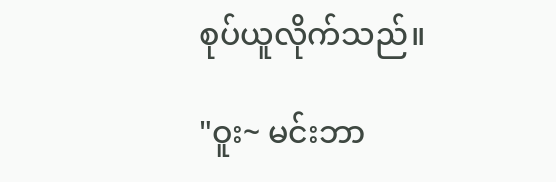စုပ်ယူလိုက်သည်။

"ဝူး~ မင်းဘာ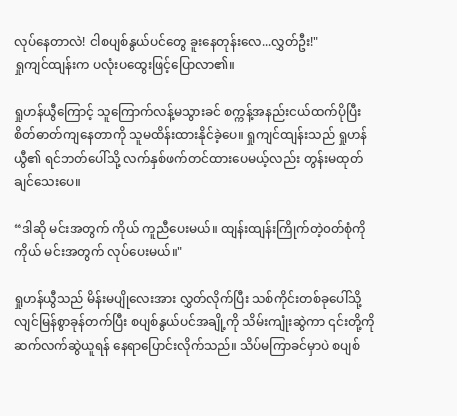လုပ်နေတာလဲ! ငါစပျစ်နွယ်ပင်တွေ ခူးနေတုန်းလေ...လွှတ်ဦး!"
ရှုကျင်ထျန်းက ပလုံးပထွေးဖြင့်ပြောလာ၏။

ရှုဟန်ယွီကြောင့် သူကြောက်လန့်မသွားခင် စက္ကန့်အနည်းငယ်ထက်ပိုပြီး စိတ်ဓာတ်ကျနေတာကို သူမထိန်းထားနိုင်ခဲ့ပေ။ ရှုကျင်ထျန်းသည် ရှုဟန်ယွီ၏ ရင်ဘတ်ပေါ်သို့ လက်နှစ်ဖက်တင်ထားပေမယ့်လည်း တွန်းမထုတ်ချင်သေးပေ။

“ဒါဆို မင်းအတွက် ကိုယ် ကူညီပေးမယ်။ ထျန်းထျန်းကြိုက်တဲ့၀တ်စုံကို ကိုယ် မင်းအတွက် လုပ်ပေးမယ်။"

ရှုဟန်ယွီသည် မိန်းမပျိုလေးအား လွှတ်လိုက်ပြီး သစ်ကိုင်းတစ်ခုပေါ်သို့ လျင်မြန်စွာခုန်တက်ပြီး စပျစ်နွယ်ပင်အချို့ကို သိမ်းကျုံးဆွဲကာ ၎င်းတို့ကို ဆက်လက်ဆွဲယူရန် နေရာပြောင်းလိုက်သည်။ သိပ်မကြာခင်မှာပဲ စပျစ်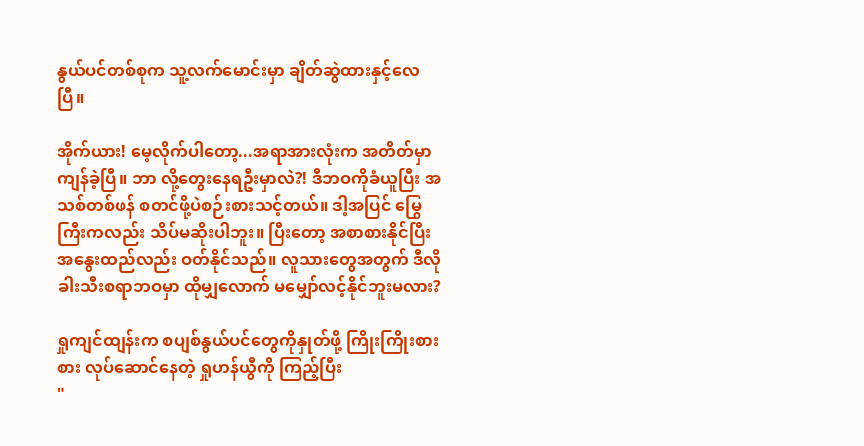နွယ်ပင်တစ်စုက သူ့လက်မောင်းမှာ ချိတ်ဆွဲထားနှင့်လေပြီ။

အိုက်ယား! မေ့လိုက်ပါတော့...အရာအားလုံးက အတိတ်မှာကျန်ခဲ့ပြီ။ ဘာ လို့တွေးနေရဦးမှာလဲ?! ဒီဘဝကိုခံယူပြီး အသစ်တစ်ဖန် စတင်ဖို့ပဲစဉ်းစားသင့်တယ်။ ဒါ့အပြင် မြွေကြီးကလည်း သိပ်မဆိုးပါဘူး။ ပြီးတော့ အစာစားနိုင်ပြီး အနွေးထည်လည်း ဝတ်နိုင်သည်။ လူသားတွေအတွက် ဒီလိုခါးသီးစရာဘဝမှာ ထိုမျှလောက် မမျှော်လင့်နိုင်ဘူးမလား?

ရှုကျင်ထျန်းက စပျစ်နွယ်ပင်တွေကိုနှုတ်ဖို့ ကြိုးကြိုးစားစား လုပ်ဆောင်နေတဲ့ ရှုဟန်ယွီကို ကြည့်ပြီး
"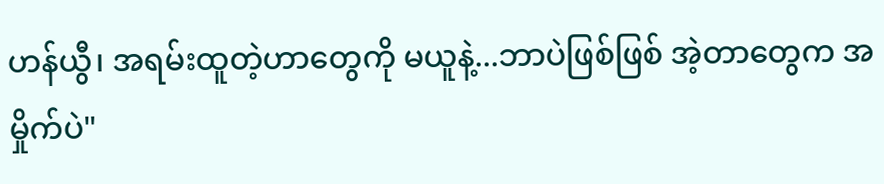ဟန်ယွီ၊ အရမ်းထူတဲ့ဟာတွေကို မယူနဲ့...ဘာပဲဖြစ်ဖြစ် အဲ့တာတွေက အမှိုက်ပဲ"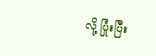လို့ ပြုံးပြီး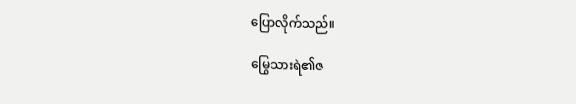ပြောလိုက်သည်။

မြွေသားရဲ၏ဇ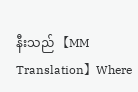နီးသည် 【MM Translation】Where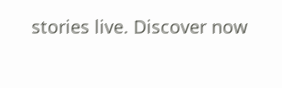stories live. Discover now